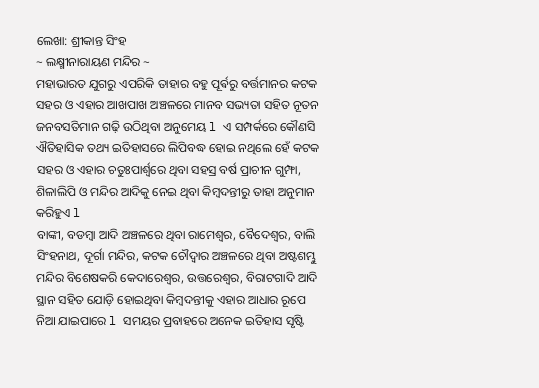ଲେଖା: ଶ୍ରୀକାନ୍ତ ସିଂହ
~ ଲକ୍ଷ୍ମୀନାରାୟଣ ମନ୍ଦିର ~
ମହାଭାରତ ଯୁଗରୁ ଏପରିକି ତାହାର ବହୁ ପୂର୍ଵରୁ ବର୍ତ୍ତମାନର କଟକ ସହର ଓ ଏହାର ଆଖପାଖ ଅଞ୍ଚଳରେ ମାନବ ସଭ୍ୟତା ସହିତ ନୂତନ ଜନବସତିମାନ ଗଢ଼ି ଉଠିଥିବା ଅନୁମେୟ l ଏ ସମ୍ପର୍କରେ କୌଣସି ଐତିହାସିକ ତଥ୍ୟ ଇତିହାସରେ ଲିପିବଦ୍ଧ ହୋଇ ନଥିଲେ ହେଁ କଟକ ସହର ଓ ଏହାର ଚତୁଃପାର୍ଶ୍ୱରେ ଥିବା ସହସ୍ର ବର୍ଷ ପ୍ରାଚୀନ ଗୁମ୍ଫା, ଶିଳାଲିପି ଓ ମନ୍ଦିର ଆଦିକୁ ନେଇ ଥିବା କିମ୍ବଦନ୍ତୀରୁ ତାହା ଅନୁମାନ କରିହୁଏ l
ବାଙ୍କୀ, ବଡମ୍ବା ଆଦି ଅଞ୍ଚଳରେ ଥିବା ରାମେଶ୍ୱର, ବୈଦେଶ୍ଵର, ବାଲି ସିଂହନାଥ, ଦୂର୍ଗା ମନ୍ଦିର, କଟକ ଚୌଦ୍ୱାର ଅଞ୍ଚଳରେ ଥିବା ଅଷ୍ଟଶମ୍ଭୁ ମନ୍ଦିର ବିଶେଷକରି କେଦାରେଶ୍ୱର, ଉତ୍ତରେଶ୍ୱର, ବିରାଟଗାଦି ଆଦି ସ୍ଥାନ ସହିତ ଯୋଡ଼ି ହୋଇଥିବା କିମ୍ବଦନ୍ତୀକୁ ଏହାର ଆଧାର ରୂପେ ନିଆ ଯାଇପାରେ l ସମୟର ପ୍ରବାହରେ ଅନେକ ଇତିହାସ ସୃଷ୍ଟି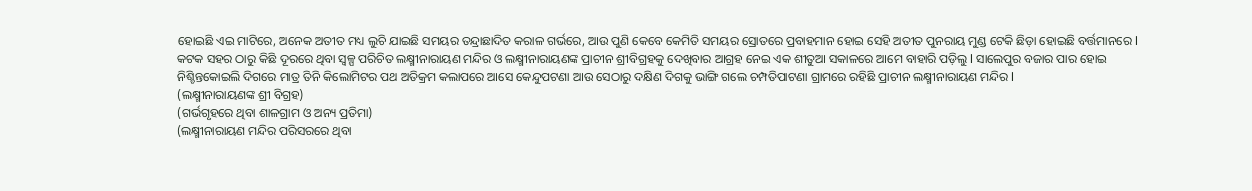ହୋଇଛି ଏଇ ମାଟିରେ, ଅନେକ ଅତୀତ ମଧ୍ୟ ଲୁଚି ଯାଇଛି ସମୟର ତନ୍ଦ୍ରାଛାଦିତ କରାଳ ଗର୍ଭରେ, ଆଉ ପୁଣି କେବେ କେମିତି ସମୟର ସ୍ରୋତରେ ପ୍ରବାହମାନ ହୋଇ ସେହି ଅତୀତ ପୁନରାୟ ମୁଣ୍ଡ ଟେକି ଛିଡ଼ା ହୋଇଛି ବର୍ତ୍ତମାନରେ l
କଟକ ସହର ଠାରୁ କିଛି ଦୂରରେ ଥିବା ସ୍ୱଳ୍ପ ପରିଚିତ ଲକ୍ଷ୍ମୀନାରାୟଣ ମନ୍ଦିର ଓ ଲକ୍ଷ୍ମୀନାରାୟଣଙ୍କ ପ୍ରାଚୀନ ଶ୍ରୀବିଗ୍ରହକୁ ଦେଖିବାର ଆଗ୍ରହ ନେଇ ଏକ ଶୀତୁଆ ସକାଳରେ ଆମେ ବାହାରି ପଡ଼ିଲୁ l ସାଲେପୁର ବଜାର ପାର ହୋଇ ନିଶ୍ଚିନ୍ତକୋଇଲି ଦିଗରେ ମାତ୍ର ତିନି କିଲୋମିଟର ପଥ ଅତିକ୍ରମ କଲାପରେ ଆସେ କେନ୍ଦୁପଟଣା ଆଉ ସେଠାରୁ ଦକ୍ଷିଣ ଦିଗକୁ ଭାଙ୍ଗି ଗଲେ ଚମ୍ପତିପାଟଣା ଗ୍ରାମରେ ରହିଛି ପ୍ରାଚୀନ ଲକ୍ଷ୍ମୀନାରାୟଣ ମନ୍ଦିର l
(ଲକ୍ଷ୍ମୀନାରାୟଣଙ୍କ ଶ୍ରୀ ବିଗ୍ରହ)
(ଗର୍ଭଗୃହରେ ଥିବା ଶାଳଗ୍ରାମ ଓ ଅନ୍ୟ ପ୍ରତିମା)
(ଲକ୍ଷ୍ମୀନାରାୟଣ ମନ୍ଦିର ପରିସରରେ ଥିବା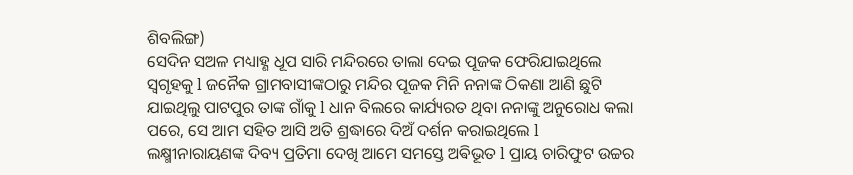ଶିବଲିଙ୍ଗ)
ସେଦିନ ସଅଳ ମଧ୍ୟାହ୍ଣ ଧୂପ ସାରି ମନ୍ଦିରରେ ତାଲା ଦେଇ ପୂଜକ ଫେରିଯାଇଥିଲେ ସ୍ୱଗୃହକୁ l ଜନୈକ ଗ୍ରାମବାସୀଙ୍କଠାରୁ ମନ୍ଦିର ପୂଜକ ମିନି ନନାଙ୍କ ଠିକଣା ଆଣି ଛୁଟି ଯାଇଥିଲୁ ପାଟପୁର ତାଙ୍କ ଗାଁକୁ l ଧାନ ବିଲରେ କାର୍ଯ୍ୟରତ ଥିବା ନନାଙ୍କୁ ଅନୁରୋଧ କଲା ପରେ, ସେ ଆମ ସହିତ ଆସି ଅତି ଶ୍ରଦ୍ଧାରେ ଦିଅଁ ଦର୍ଶନ କରାଇଥିଲେ l ଲକ୍ଷ୍ମୀନାରାୟଣଙ୍କ ଦିବ୍ୟ ପ୍ରତିମା ଦେଖି ଆମେ ସମସ୍ତେ ଅଵିଭୂତ l ପ୍ରାୟ ଚାରିଫୁଟ ଉଚ୍ଚର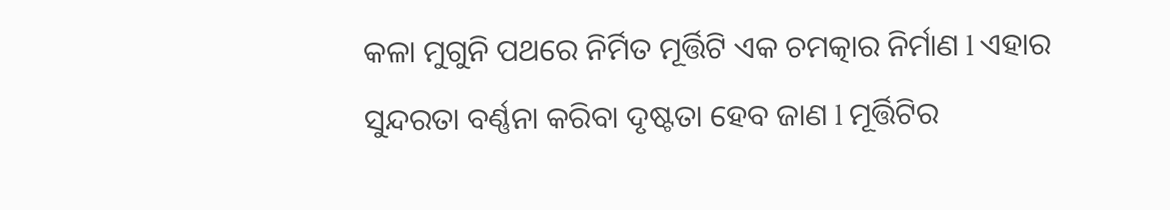କଳା ମୁଗୁନି ପଥରେ ନିର୍ମିତ ମୂର୍ତ୍ତିଟି ଏକ ଚମତ୍କାର ନିର୍ମାଣ l ଏହାର ସୁନ୍ଦରତା ବର୍ଣ୍ଣନା କରିବା ଦୃଷ୍ଟତା ହେବ ଜାଣ l ମୂର୍ତ୍ତିଟିର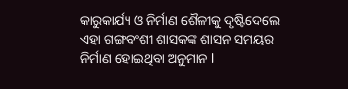କାରୁକାର୍ଯ୍ୟ ଓ ନିର୍ମାଣ ଶୈଳୀକୁ ଦୃଷ୍ଟିଦେଲେ ଏହା ଗଙ୍ଗବଂଶୀ ଶାସକଙ୍କ ଶାସନ ସମୟର ନିର୍ମାଣ ହୋଇଥିବା ଅନୁମାନ l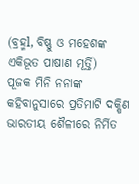(ବ୍ରହ୍ମl, ବିଷ୍ଣୁ ଓ ମହେଶଙ୍କ ଏକିଭୂତ ପାଷାଣ ମୂର୍ତ୍ତି)
ପୂଜକ ମିନି ନନାଙ୍କ କହିବାନୁସାରେ ପ୍ରତିମାଟି ଦକ୍ଷିଣ ଭାରତୀୟ ଶୈଳୀରେ ନିର୍ମିତ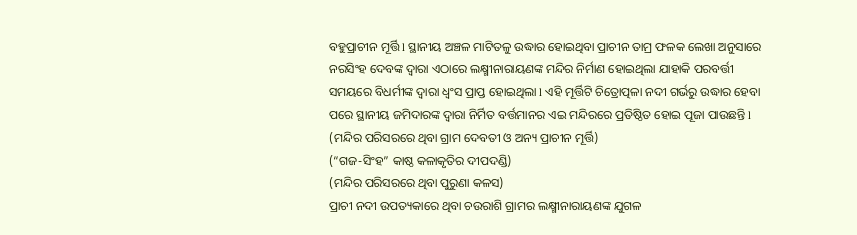ବହୁପ୍ରାଚୀନ ମୂର୍ତ୍ତି l ସ୍ଥାନୀୟ ଅଞ୍ଚଳ ମାଟିତଳୁ ଉଦ୍ଧାର ହୋଇଥିବା ପ୍ରାଚୀନ ତାମ୍ର ଫଳକ ଲେଖା ଅନୁସାରେ ନରସିଂହ ଦେବଙ୍କ ଦ୍ୱାରା ଏଠାରେ ଲକ୍ଷ୍ମୀନାରାୟଣଙ୍କ ମନ୍ଦିର ନିର୍ମାଣ ହୋଇଥିଲା ଯାହାକି ପରବର୍ତ୍ତୀ ସମୟରେ ବିଧର୍ମୀଙ୍କ ଦ୍ୱାରା ଧ୍ବଂସ ପ୍ରାପ୍ତ ହୋଇଥିଲା l ଏହି ମୂର୍ତ୍ତିଟି ଚିତ୍ରୋତ୍ପଳା ନଦୀ ଗର୍ଭରୁ ଉଦ୍ଧାର ହେବା ପରେ ସ୍ଥାନୀୟ ଜମିଦାରଙ୍କ ଦ୍ୱାରା ନିର୍ମିତ ବର୍ତ୍ତମାନର ଏଇ ମନ୍ଦିରରେ ପ୍ରତିଷ୍ଠିତ ହୋଇ ପୂଜା ପାଉଛନ୍ତି l
(ମନ୍ଦିର ପରିସରରେ ଥିବା ଗ୍ରାମ ଦେବତୀ ଓ ଅନ୍ୟ ପ୍ରାଚୀନ ମୂର୍ତ୍ତି)
(“ଗଜ-ସିଂହ” କାଷ୍ଠ କଳାକୃତିର ଦୀପଦଣ୍ଡି)
(ମନ୍ଦିର ପରିସରରେ ଥିବା ପୁରୁଣା କଳସ)
ପ୍ରାଚୀ ନଦୀ ଉପତ୍ୟକାରେ ଥିବା ଚଉରାଶି ଗ୍ରାମର ଲକ୍ଷ୍ମୀନାରାୟଣଙ୍କ ଯୁଗଳ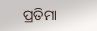ପ୍ରତିମା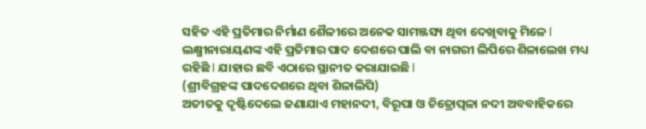ସହିତ ଏହି ପ୍ରତିମାର ନିର୍ମାଣ ଶୈଳୀରେ ଅନେକ ସାମଞ୍ଜସ୍ୟ ଥିବା ଦେଖିବାକୁ ମିଳେ l ଲକ୍ଷ୍ମୀନାରାୟଣଙ୍କ ଏହି ପ୍ରତିମାର ପାଦ ଦେଶରେ ପାଲି ବା ନାଗରୀ ଲିପିରେ ଶିଳାଲେଖ ମଧ୍ୟ ରହିଛି l ଯାହାର ଛବି ଏଠାରେ ସ୍ଥାନୀତ କରାଯାଇଛି l
(ଶ୍ରୀବିଗ୍ରହଙ୍କ ପାଦଦେଶରେ ଥିବା ଶିଳାଲିପି)
ଅତୀତକୁ ଦୃଷ୍ଟିଦେଲେ ଜଣାଯାଏ ମହାନଦୀ, ବିରୂପା ଓ ଚିତ୍ରୋତ୍ପଳା ନଦୀ ଅବବାହିକରେ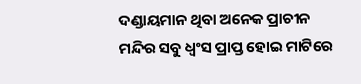ଦଣ୍ଡାୟମାନ ଥିବା ଅନେକ ପ୍ରାଚୀନ ମନ୍ଦିର ସବୁ ଧ୍ବଂସ ପ୍ରାପ୍ତ ହୋଇ ମାଟିରେ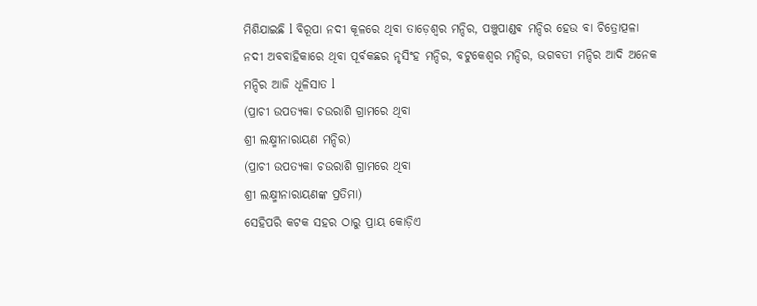ମିଶିଯାଇଛି l ବିରୂପା ନଦୀ କୂଳରେ ଥିବା ତାଡ଼େଶ୍ୱର ମନ୍ଦିର, ପଞ୍ଚୁପାଣ୍ଡଵ ମନ୍ଦିର ହେଉ ବା ଚିତ୍ରୋତ୍ପଳା ନଦୀ ଅବବାହିକାରେ ଥିବା ପୂର୍ବକଛର ନୃସିଂହ ମନ୍ଦିର, ବଟୁକେଶ୍ୱର ମନ୍ଦିର, ଭଗବତୀ ମନ୍ଦିର ଆଦି ଅନେକ ମନ୍ଦିର ଆଜି ଧୂଳିସାତ l
(ପ୍ରାଚୀ ଉପତ୍ୟକା ଚଉରାଶି ଗ୍ରାମରେ ଥିବା
ଶ୍ରୀ ଲକ୍ଷ୍ମୀନାରାୟଣ ମନ୍ଦିର)
(ପ୍ରାଚୀ ଉପତ୍ୟକା ଚଉରାଶି ଗ୍ରାମରେ ଥିବା
ଶ୍ରୀ ଲକ୍ଷ୍ମୀନାରାୟଣଙ୍କ ପ୍ରତିମା)
ସେହିପରି କଟକ ସହର ଠାରୁ ପ୍ରାୟ କୋଡ଼ିଏ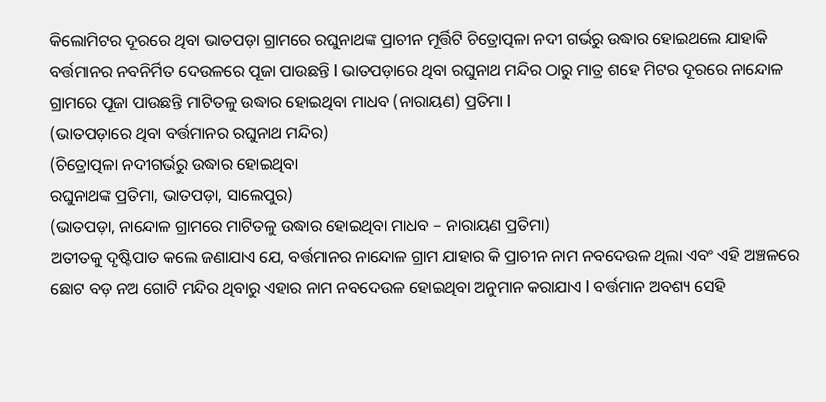କିଲୋମିଟର ଦୂରରେ ଥିବା ଭାତପଡ଼ା ଗ୍ରାମରେ ରଘୁନାଥଙ୍କ ପ୍ରାଚୀନ ମୂର୍ତ୍ତିଟି ଚିତ୍ରୋତ୍ପଳା ନଦୀ ଗର୍ଭରୁ ଉଦ୍ଧାର ହୋଇଥଲେ ଯାହାକି ବର୍ତ୍ତମାନର ନବନିର୍ମିତ ଦେଉଳରେ ପୂଜା ପାଉଛନ୍ତି l ଭାତପଡ଼ାରେ ଥିବା ରଘୁନାଥ ମନ୍ଦିର ଠାରୁ ମାତ୍ର ଶହେ ମିଟର ଦୂରରେ ନାନ୍ଦୋଳ ଗ୍ରାମରେ ପୂଜା ପାଉଛନ୍ତି ମାଟିତଳୁ ଉଦ୍ଧାର ହୋଇଥିବା ମାଧବ (ନାରାୟଣ) ପ୍ରତିମା l
(ଭାତପଡ଼ାରେ ଥିବା ବର୍ତ୍ତମାନର ରଘୁନାଥ ମନ୍ଦିର)
(ଚିତ୍ରୋତ୍ପଳା ନଦୀଗର୍ଭରୁ ଉଦ୍ଧାର ହୋଇଥିବା
ରଘୁନାଥଙ୍କ ପ୍ରତିମା, ଭାତପଡ଼ା, ସାଲେପୁର)
(ଭାତପଡ଼ା, ନାନ୍ଦୋଳ ଗ୍ରାମରେ ମାଟିତଳୁ ଉଦ୍ଧାର ହୋଇଥିବା ମାଧବ – ନାରାୟଣ ପ୍ରତିମା)
ଅତୀତକୁ ଦୃଷ୍ଟିପାତ କଲେ ଜଣାଯାଏ ଯେ, ବର୍ତ୍ତମାନର ନାନ୍ଦୋଳ ଗ୍ରାମ ଯାହାର କି ପ୍ରାଚୀନ ନାମ ନବଦେଉଳ ଥିଲା ଏବଂ ଏହି ଅଞ୍ଚଳରେ ଛୋଟ ବଡ଼ ନଅ ଗୋଟି ମନ୍ଦିର ଥିବାରୁ ଏହାର ନାମ ନବଦେଉଳ ହୋଇଥିବା ଅନୁମାନ କରାଯାଏ l ବର୍ତ୍ତମାନ ଅବଶ୍ୟ ସେହି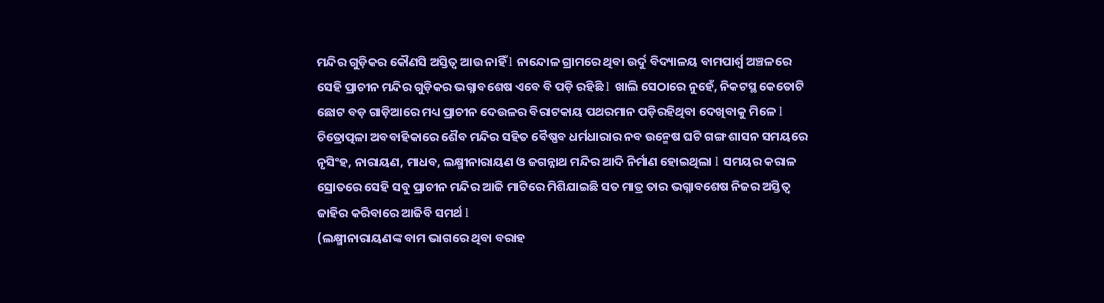ମନ୍ଦିର ଗୁଡ଼ିକର କୌଣସି ଅସ୍ତିତ୍ୱ ଆଉ ନାହିଁ l ନାନ୍ଦୋଳ ଗ୍ରାମରେ ଥିବା ଉର୍ଦୁ ବିଦ୍ୟାଳୟ ବାମପାର୍ଶ୍ଵ ଅଞ୍ଚଳରେ ସେହି ପ୍ରାଚୀନ ମନ୍ଦିର ଗୁଡ଼ିକର ଭଗ୍ନାବଶେଷ ଏବେ ବି ପଡ଼ି ରହିଛି l ଖାଲି ସେଠାରେ ନୁହେଁ, ନିକଟସ୍ଥ କେତୋଟି ଛୋଟ ବଡ଼ ଗାଡ଼ିଆରେ ମଧ୍ୟ ପ୍ରାଚୀନ ଦେଉଳର ବିରାଟକାୟ ପଥରମାନ ପଡ଼ିରହିଥିବା ଦେଖିବାକୁ ମିଳେ l
ଚିତ୍ରୋତ୍ପଳା ଅବବାହିକାରେ ଶୈବ ମନ୍ଦିର ସହିତ ବୈଷ୍ଣବ ଧର୍ମଧାରାର ନବ ଉନ୍ମେଷ ଘଟି ଗଙ୍ଗ ଶାସନ ସମୟରେ ନୃସିଂହ, ନାରାୟଣ, ମାଧବ, ଲକ୍ଷ୍ମୀନାରାୟଣ ଓ ଜଗନ୍ନାଥ ମନ୍ଦିର ଆଦି ନିର୍ମାଣ ହୋଇଥିଲା l ସମୟର କରାଳ ସ୍ରୋତରେ ସେହି ସବୁ ପ୍ରାଚୀନ ମନ୍ଦିର ଆଜି ମାଟିରେ ମିଶିଯାଇଛି ସତ ମାତ୍ର ତାର ଭଗ୍ନାବଶେଷ ନିଜର ଅସ୍ତିତ୍ୱ ଜାହିର କରିବାରେ ଆଜିବି ସମର୍ଥ l
(ଲକ୍ଷ୍ମୀନାରାୟଣଙ୍କ ବାମ ଭାଗରେ ଥିବା ବରାହ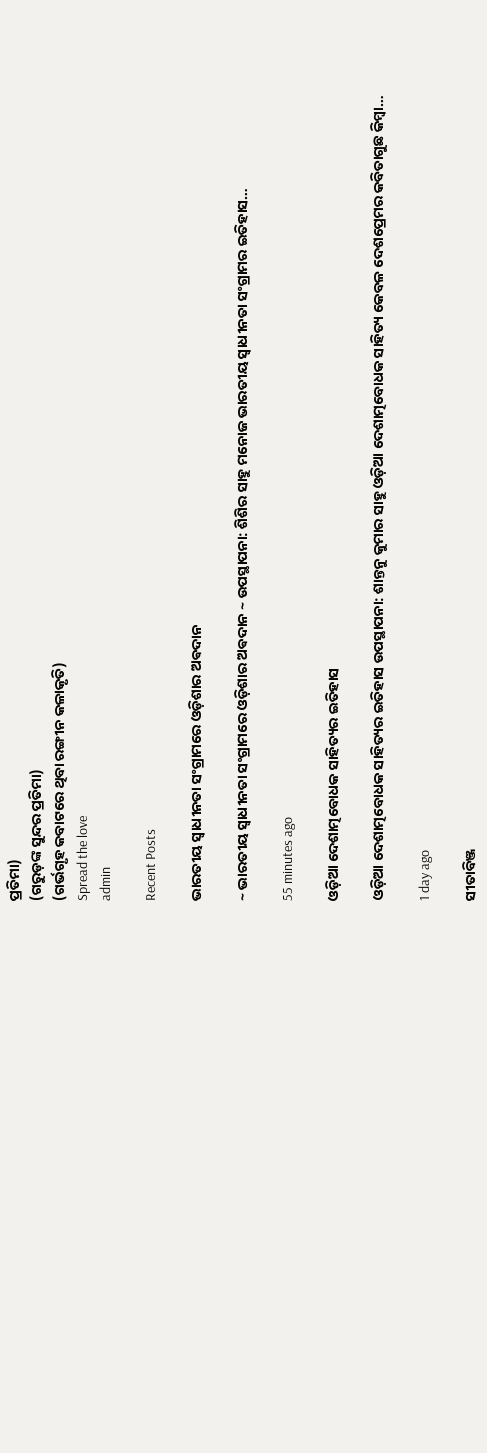ପ୍ରତିମା)
(ଗରୁଡ଼ଙ୍କ ସୁନ୍ଦର ପ୍ରତିମା)
(ଗର୍ଭଗୃହ କବାଟରେ ଥିବା ରଙ୍ଗୀନ କଳାକୃତି)
Spread the love
admin

Recent Posts

ଭାରତୀୟ ସ୍ୱାଧୀନତା ସଂଗ୍ରାମରେ ଓଡ଼ିଶାର ଅଵଦାନ

~ ଭାରତୀୟ ସ୍ୱାଧୀନତା ସଂଗ୍ରାମରେ ଓଡ଼ିଶାର ଅଵଦାନ ~ ଉପସ୍ଥାପନା: ଶିଶିର ସାହୁ ମନୋଜ ଭାରତୀୟ ସ୍ଵାଧୀନତା ସଂଗ୍ରାମର ଇତିହାସ…

55 minutes ago

ଓଡ଼ିଆ ଦେଶାତ୍ମବୋଧକ ସାହିତ୍ୟର ଇତିହାସ

ଓଡ଼ିଆ ଦେଶାତ୍ମବୋଧକ ସାହିତ୍ୟର ଇତିହାସ ଉପସ୍ଥାପନା: ଶାନ୍ତନୁ କୁମାର ସାହୁ ଓଡ଼ିଆ ଦେଶାତ୍ମବୋଧକ ସାହିତ୍ୟ କେବଳ ଦେଶପ୍ରେମର କବିତାଗୁଛ କିମ୍ବା…

1 day ago

ସୀତାବିଞ୍ଜ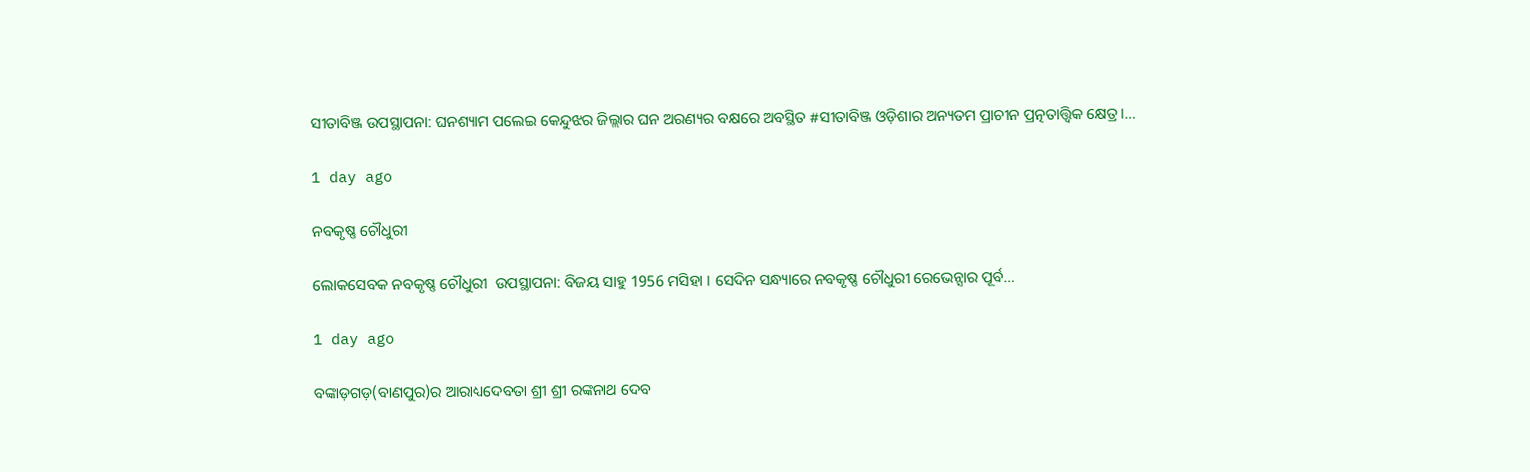ସୀତାବିଞ୍ଜ ଉପସ୍ଥାପନା: ଘନଶ୍ୟାମ ପଲେଇ କେନ୍ଦୁଝର ଜିଲ୍ଲାର ଘନ ଅରଣ୍ୟର ବକ୍ଷରେ ଅବସ୍ଥିତ #ସୀତାବିଞ୍ଜ ଓଡ଼ିଶାର ଅନ୍ୟତମ ପ୍ରାଚୀନ ପ୍ରତ୍ନତାତ୍ତ୍ୱିକ କ୍ଷେତ୍ର।…

1 day ago

ନବକୃଷ୍ଣ ଚୌଧୁରୀ

ଲୋକସେବକ ନବକୃଷ୍ଣ ଚୌଧୁରୀ  ଉପସ୍ଥାପନା: ବିଜୟ ସାହୁ 1956 ମସିହା । ସେଦିନ ସନ୍ଧ୍ୟାରେ ନବକୃଷ୍ଣ ଚୌଧୁରୀ ରେଭେନ୍ସାର ପୂର୍ବ…

1 day ago

ବଙ୍କାଡ଼ଗଡ଼(ବାଣପୁର)ର ଆରାଧ୍ୟଦେବତା ଶ୍ରୀ ଶ୍ରୀ ରଙ୍କନାଥ ଦେବ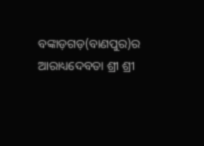ବଙ୍କାଡ଼ଗଡ଼(ବାଣପୁର)ର ଆରାଧ୍ୟଦେବତା ଶ୍ରୀ ଶ୍ରୀ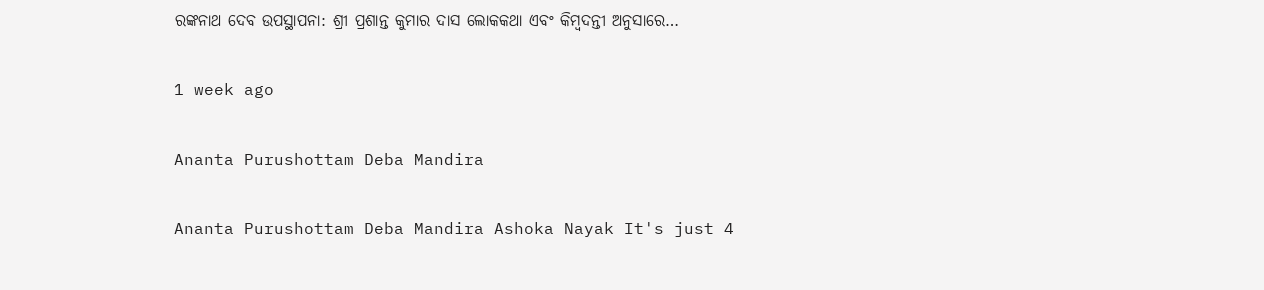ରଙ୍କନାଥ ଦେବ ଉପସ୍ଥାପନା: ଶ୍ରୀ ପ୍ରଶାନ୍ତ କୁମାର ଦାସ ଲୋକକଥା ଏବଂ କିମ୍ବଦନ୍ତୀ ଅନୁସାରେ…

1 week ago

Ananta Purushottam Deba Mandira

Ananta Purushottam Deba Mandira Ashoka Nayak It's just 4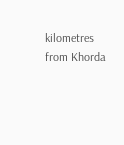kilometres from Khorda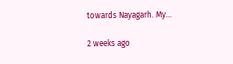towards Nayagarh. My…

2 weeks ago